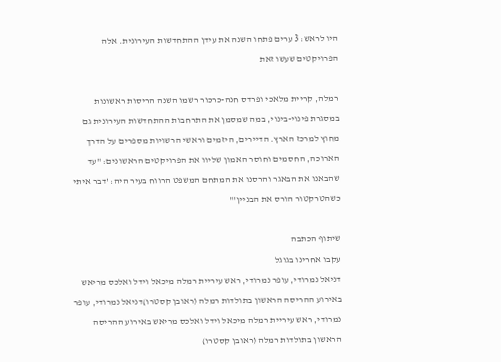היו לראש: 3 ערים פתחו השנה את עידן ההתחדשות העירונית. אלה הפרויקטים שעשו זאת

רמלה, קריית מלאכי ופרדס חנה-כרכור רשמו השנה הריסות ראשונות במסגרת פינוי-בינוי, במה שמסמן את התרחבות ההתחדשות העירונית גם מחוץ למרכז הארץ. הדיירים, היזמים וראשי הרשויות מספרים על הדרך הארוכה, החסמים וחוסר האמון שליוו את הפרויקטים הראשונים: "עד שהבאנו את הבאגר והרסנו את המתחם המשפט הרווח בעיר היה: 'דבר איתי כשהטרקטור הורס את הבניין'"

שיתוף הכתבה
עקבו אחרינו בגוגל
דניאל נמרודי, עופר נמרודי, ראש עיריית רמלה מיכאל וידל ואלכס מריאש באירוע ההריסה הראשון בתולדות רמלה (ראובן קסטרו)דניאל נמרודי, עופר נמרודי, ראש עיריית רמלה מיכאל וידל ואלכס מריאש באירוע ההריסה הראשון בתולדות רמלה (ראובן קסטרו)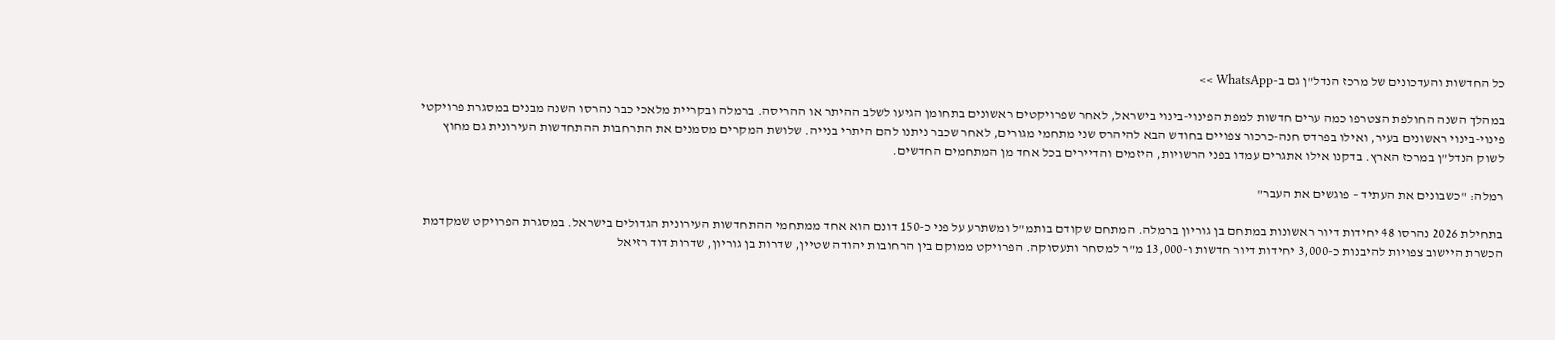כל החדשות והעדכונים של מרכז הנדל"ן גם ב-WhatsApp >>

במהלך השנה החולפת הצטרפו כמה ערים חדשות למפת הפינוי-בינוי בישראל, לאחר שפרויקטים ראשונים בתחומן הגיעו לשלב ההיתר או ההריסה. ברמלה ובקריית מלאכי כבר נהרסו השנה מבנים במסגרת פרויקטי פינוי-בינוי ראשונים בעיר, ואילו בפרדס חנה-כרכור צפויים בחודש הבא להיהרס שני מתחמי מגורים, לאחר שכבר ניתנו להם היתרי בנייה. שלושת המקרים מסמנים את התרחבות ההתחדשות העירונית גם מחוץ לשוק הנדל"ן במרכז הארץ. בדקנו אילו אתגרים עמדו בפני הרשויות, היזמים והדיירים בכל אחד מן המתחמים החדשים.

רמלה: "כשבונים את העתיד – פוגשים את העבר"

בתחילת 2026 נהרסו 48 יחידות דיור ראשונות במתחם בן גוריון ברמלה. המתחם שקודם בותמ"ל ומשתרע על פני כ-150 דונם הוא אחד ממתחמי ההתחדשות העירונית הגדולים בישראל. במסגרת הפרויקט שמקדמת הכשרת היישוב צפויות להיבנות כ-3,000 יחידות דיור חדשות ו-13,000 מ"ר למסחר ותעסוקה. הפרויקט ממוקם בין הרחובות יהודה שטיין, שדרות בן גוריון, שדרות דוד רזיאל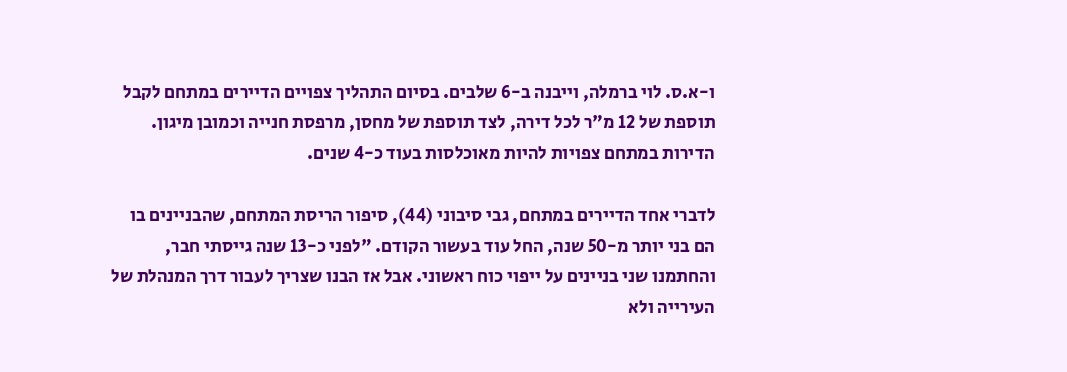ו-א.ס. לוי ברמלה, וייבנה ב-6 שלבים. בסיום התהליך צפויים הדיירים במתחם לקבל תוספת של 12 מ"ר לכל דירה, לצד תוספת של מחסן, מרפסת חנייה וכמובן מיגון. הדירות במתחם צפויות להיות מאוכלסות בעוד כ-4 שנים.

לדברי אחד הדיירים במתחם, גבי סיבוני (44), סיפור הריסת המתחם, שהבניינים בו הם בני יותר מ-50 שנה, החל עוד בעשור הקודם. "לפני כ-13 שנה גייסתי חבר, והחתמנו שני בניינים על ייפוי כוח ראשוני. אבל אז הבנו שצריך לעבור דרך המנהלת של העירייה ולא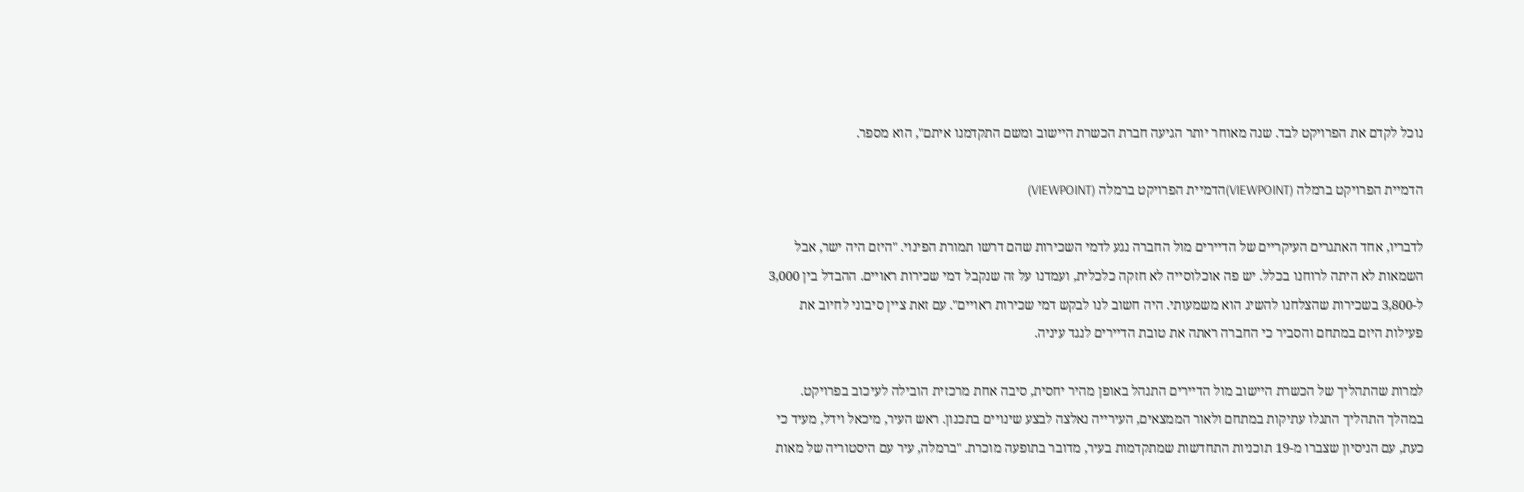נוכל לקדם את הפרויקט לבד. שנה מאוחר יותר הגיעה חברת הכשרת היישוב ומשם התקדמנו איתם", הוא מספר.

הדמיית הפרויקט ברמלה (VIEWPOINT)הדמיית הפרויקט ברמלה (VIEWPOINT)

לדבריו, אחד האתגרים העיקריים של הדיירים מול החברה נגע לדמי השכירות שהם דרשו תמורת הפינוי. "היזם היה ישר, אבל השמאות לא היתה לרוחנו בכלל. יש פה אוכלוסייה לא חזקה כלכלית, ועמדנו על זה שנקבל דמי שכירות ראויים. ההבדל בין 3,000 ל-3,800 בשכירות שהצלחנו להשיג הוא משמעותי. היה חשוב לנו לבקש דמי שכירות ראויים". עם זאת ציין סיבוני לחיוב את פעילות היזם במתחם והסביר כי החברה ראתה את טובת הדיירים לנגד עיניה.

למרות שהתהליך של הכשרת היישוב מול הדיירים התנהל באופן מהיר יחסית, סיבה אחת מרכזית הובילה לעיכוב בפרויקט. במהלך התהליך התגלו עתיקות במתחם ולאור הממצאים, העירייה נאלצה לבצע שינויים בתכנון. ראש העיר, מיכאל וידל, מעיד כי כעת, עם הניסיון שצברו מ-19 תוכניות התחדשות שמתקדמות בעיר, מדובר בתופעה מוכרת. "ברמלה, עיר עם היסטוריה של מאות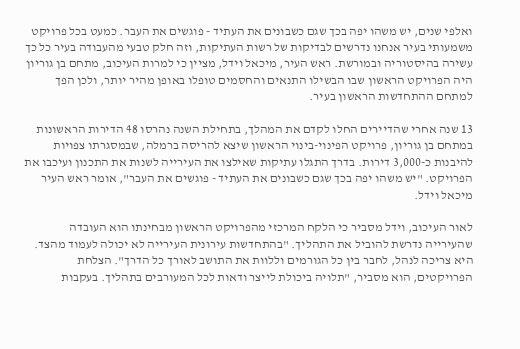ואלפי שנים, יש משהו יפה בכך שגם כשבונים את העתיד - פוגשים את העבר. כמעט בכל פרויקט משמעותי בעיר אנחנו נדרשים לבדיקות של רשות העתיקות, וזה חלק טבעי מהעבודה בעיר כל כך עשירה בהיסטוריה ובמורשת. ראש העיר, מיכאל וידל, מציין כי למרות העיכוב, מתחם בן גוריון היה הפרויקט הראשון שבו הבשילו התנאים והחסמים טופלו באופן מהיר יותר, ולכן הפך למתחם ההתחדשות הראשון בעיר.

13 שנה אחרי שהדיירים החלו לקדם את המהלך, בתחילת השנה נהרסו 48 הדירות הראשונות במתחם בן גוריון, פרויקט הפינוי-בינוי הראשון שיצא להריסה ברמלה, שבמסגרתו צפויות להיבנות כ-3,000 דירות. בדרך התגלו עתיקות שאילצו את העירייה לשנות את התכנון ועיכבו את הפרויקט. "יש משהו יפה בכך שגם כשבונים את העתיד - פוגשים את העבר", אומר ראש העיר מיכאל וידל.

לאור העיכוב, וידל מסביר כי הלקח המרכזי מהפרויקט הראשון מבחינתו הוא העובדה  שהעירייה נדרשת להוביל את התהליך. "בהתחדשות עירונית העירייה לא יכולה לעמוד מהצד. היא צריכה לנהל, לחבר בין כל הגורמים וללוות את התושב לאורך כל הדרך". הצלחת הפרויקטים, הוא מסביר, "תלויה ביכולת לייצר ודאות לכל המעורבים בתהליך. בעקבות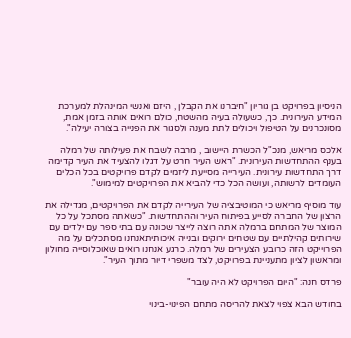הניסיון בפרויקט בן גוריון "חיברנו את הקבלן , היזם ואנשי המינהלת למערכת המידע העירונית. כך, כשעולה בעיה מהשטח, כולם רואים אותה בזמן אמת, מסונכרנים על הטיפול ויכולים לתת מענה ולסגור את הפנייה בצורה יעילה".

אלכס מריאש, מנכ"ל הכשרת היישוב , מרבה לשבח את פעילותה של רמלה בענף ההתחדשות העירונית. "ראש העיר חרט על דגלו להצעיד את העיר קדימה דרך התחדשות עירונית. העירייה מסייעת ליזמים לקדם פרויקטים בכל הכלים העומדים לרשותה, ועושה הכל כדי להביא את הפרויקטים למימוש".

עוד מוסיף מריאש כי המוטיבציה של העירייה לקדם את הפרויקטים, מגדילה את הרצון של החברה לסייע בפיתוח העיר וההתחדשות. "כשאתה מסתכל על כל המוצר של המתחם ברמלה אתה רוצה לייצר שכונה עם בתי ספר עם ילדים עם שירותים קהילתיים עם שטחים ירוקים ובנייה איכותיתאנחנו מסתכלים על מה הפרוייקט הזה כרובע הצעירים של רמלה. כרגע אנחנו רואים שאוכלוסייה מחולון ומראשון לציון מתעניינת בפרויקט, לצד משפרי דיור מתוך העיר".

פרדס חנה: "היום הפרויקט לא היה עובר"

בחודש הבא צפוי לצאת להריסה מתחם הפינוי-בינוי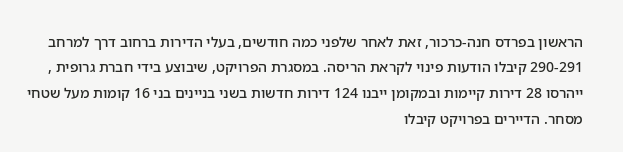הראשון בפרדס חנה-כרכור, זאת לאחר שלפני כמה חודשים, בעלי הדירות ברחוב דרך למרחב 290-291 קיבלו הודעות פינוי לקראת הריסה. במסגרת הפרויקט, שיבוצע בידי חברת גרופית , ייהרסו 28 דירות קיימות ובמקומן ייבנו 124 דירות חדשות בשני בניינים בני 16 קומות מעל שטחי מסחר. הדיירים בפרויקט קיבלו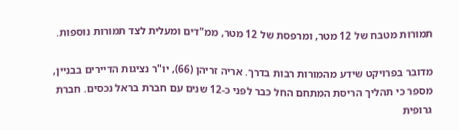תמורות מטבח של 12 מטר, ומרפסת של 12 מטר, ממ"דים ומעלית לצד תמורות נוספות.

מדובר בפרויקט שידע מהמורות רבות בדרך. אריה זריהן (66), יו"ר נציגות הדיירים בבניין, מספר כי תהליך הריסת המתחם החל כבר לפני כ-12 שנים עם חברת בראל נכסים. חברת גרופית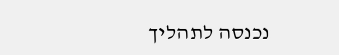נכנסה לתהליך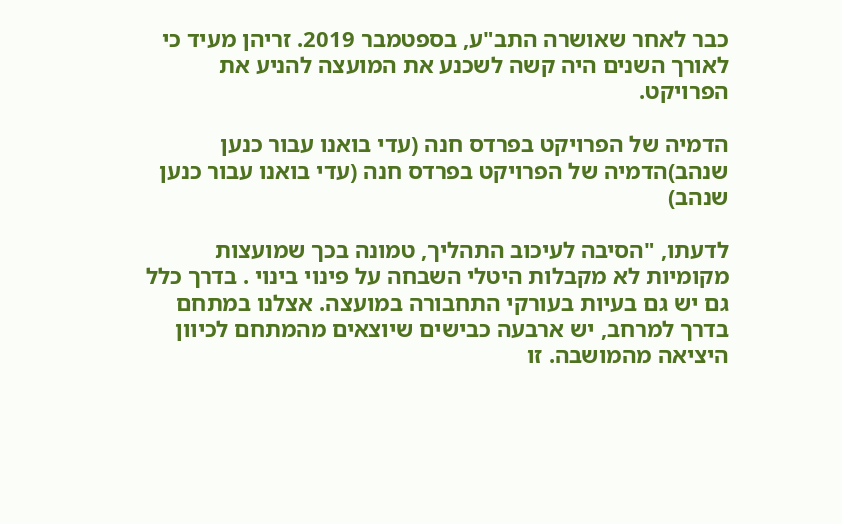כבר לאחר שאושרה התב"ע, בספטמבר 2019. זריהן מעיד כי לאורך השנים היה קשה לשכנע את המועצה להניע את הפרויקט.

הדמיה של הפרויקט בפרדס חנה (עדי בואנו עבור כנען שנהב)הדמיה של הפרויקט בפרדס חנה (עדי בואנו עבור כנען שנהב)

לדעתו, "הסיבה לעיכוב התהליך, טמונה בכך שמועצות מקומיות לא מקבלות היטלי השבחה על פינוי בינוי . בדרך כלל גם יש גם בעיות בעורקי התחבורה במועצה. אצלנו במתחם בדרך למרחב, יש ארבעה כבישים שיוצאים מהמתחם לכיוון היציאה מהמושבה. זו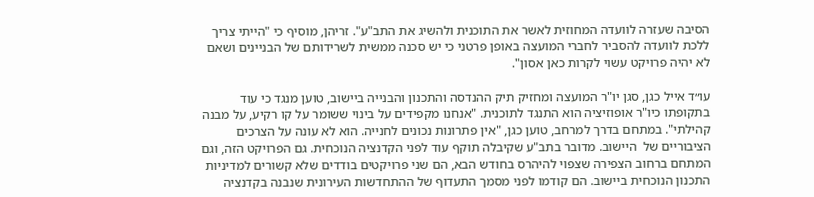הסיבה שעזרה לוועדה המחוזית לאשר את התוכנית ולהשיג את התב"ע". זריהן, מוסיף כי "הייתי צריך ללכת לוועדה להסביר לחברי המועצה באופן פרטני כי יש סכנה ממשית לשרידותם של הבניינים ושאם לא יהיה פרויקט עשוי לקרות כאן אסון".

עו״ד אייל כגן, סגן יו"ר המועצה ומחזיק תיק ההנדסה והתכנון והבנייה ביישוב, טוען מנגד כי עוד בתקופתו כיו"ר אופוזיציה הוא התנגד לתוכנית. "אנחנו מקפידים על בינוי ששומר על קו רקיע, על מבנה קהילתי". במתחם בדרך למרחב, טוען כגן, "אין פתרונות נכונים לחנייה. הוא לא עונה על הצרכים הציבוריים של  היישוב. מדובר בתב"ע שקיבלה תוקף עוד לפני הקדנציה הנוכחית. גם הפרויקט הזה, וגם המתחם ברחוב הצפירה שצפוי להיהרס בחודש הבא, הם שני פרויקטים בודדים שלא קשורים למדיניות התכנון הנוכחית ביישוב. הם קודמו לפני מסמך התעדוף של ההתחדשות העירונית שנבנה בקדנציה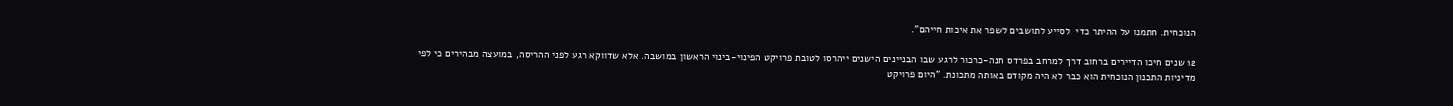הנוכחית. חתמנו על ההיתר כדי  לסייע לתושבים לשפר את איכות חייהם".

12 שנים חיכו הדיירים ברחוב דרך למרחב בפרדס חנה-כרכור לרגע שבו הבניינים הישנים ייהרסו לטובת פרויקט הפינוי-בינוי הראשון במושבה. אלא שדווקא רגע לפני ההריסה, במועצה מבהירים כי לפי מדיניות התכנון הנוכחית הוא כבר לא היה מקודם באותה מתכונת. "היום פרויקט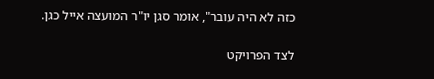כזה לא היה עובר", אומר סגן יו"ר המועצה אייל כגן.

לצד הפרויקט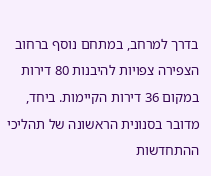בדרך למרחב, במתחם נוסף ברחוב הצפירה צפויות להיבנות 80 דירות במקום 36 דירות הקיימות. ביחד, מדובר בסנונית הראשונה של תהליכי ההתחדשות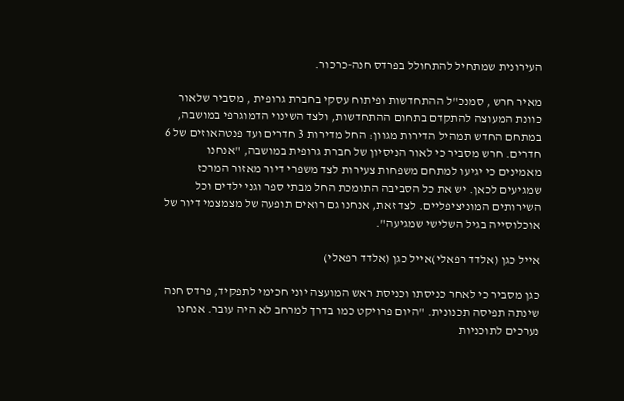העירונית שמתחיל להתחולל בפרדס חנה-כרכור.

מאיר חרש , סמנכ"ל ההתחדשות ופיתוח עסקי בחברת גרופית , מסביר שלאור כוונת המעוצה להתקדם בתחום ההתחדשות, ולצד השינוי הדמוגרפי במושבה, במתחם החדש תמהיל הדירות מגוון: החל מדירות 3 חדרים ועד פנטהאוזים של 6 חדרים. חרש מסביר כי לאור הניסיון של חברת גרופית במושבה, "אנחנו מאמינים כי יגיעו למתחם משפחות צעירות לצד משפרי דיור מאזור המרכז שמגיעים לכאן. יש את כל הסביבה התומכת החל מבתי ספר וגני ילדים וכל השירותים המוניציפליים. לצד זאת, אנחנו גם רואים תופעה של מצמצמי דיור של אוכלוסייה בגיל השלישי שמגיעה".

אייל כגן (אלדד רפאלי)אייל כגן (אלדד רפאלי)

כגן מסביר כי לאחר כניסתו וכניסת ראש המועצה יוני חכימי לתפקיד, פרדס חנה שינתה תפיסה תכנונית. "היום פרויקט כמו בדרך למרחב לא היה עובר. אנחנו נערכים לתוכניות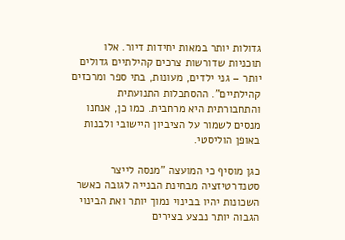גדולות יותר במאות יחידות דיור. אלו תוכניות שדורשות צרכים קהילתיים גדולים יותר – גני ילדים, מעונות, בתי ספר ומרכזים קהילתיים". ההסתכלות התנועתית והתחבורתית היא מרחבית. כמו כן, אנחנו מנסים לשמור על הציביון היישובי ולבנות באופן הוליסטי.

כגן מוסיף כי המועצה "מנסה לייצר סטנדרטיזציה מבחינת הבנייה לגובה כאשר השכונות יהיו בבינוי נמוך יותר ואת הבינוי הגבוה יותר נבצע בצירים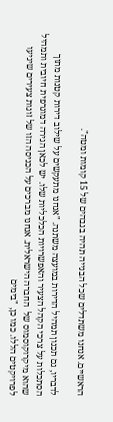הראשיים. אנחנו משתדלים שכל הבנייה תהיה בגבהים של 15 קומות ומטה".

לדבריו, גם תכנון תמהיל הדירות במועצה משתנה. "אנחנו מתעקשים על שילוב דירות קטנות מתוך הסתכלות על צרכי הקהל הצעיר והאפשרויות הכלכליות שלו. יש לכאן הגירה דמוגרפית חיובית ותמהיל שהוא מיקרוקוסמוס של  החברה הישראלית. אנחנו מברכים על הכניסה הזו של זוגות צעירים שיגיעו לפרויקטים הללו. כמו כן, "בימים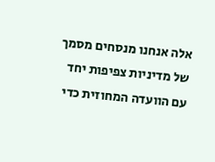אלה אנחנו מנסחים מסמך של מדיניות צפיפות יחד עם הוועדה המחוזית כדי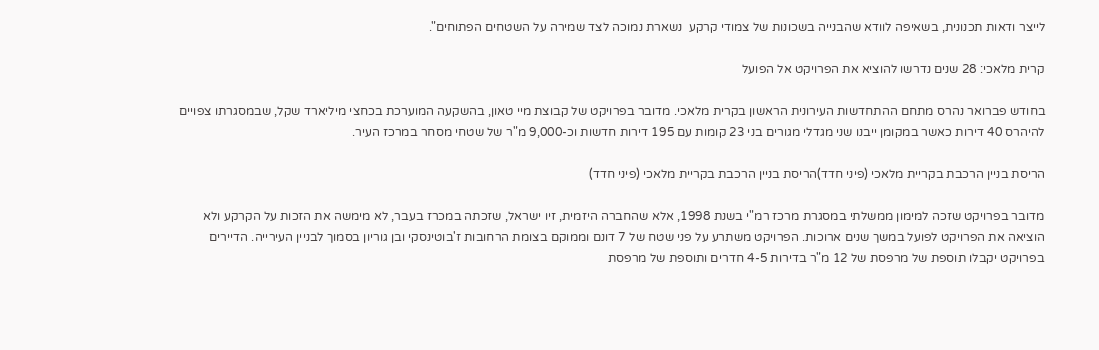לייצר ודאות תכנונית, בשאיפה לוודא שהבנייה בשכונות של צמודי קרקע  נשארת נמוכה לצד שמירה על השטחים הפתוחים".

קרית מלאכי: 28 שנים נדרשו להוציא את הפרויקט אל הפועל

בחודש פברואר נהרס מתחם ההתחדשות העירונית הראשון בקרית מלאכי. מדובר בפרויקט של קבוצת מיי טאון, בהשקעה המוערכת בכחצי מיליארד שקל, שבמסגרתו צפויים להיהרס 40 דירות כאשר במקומן ייבנו שני מגדלי מגורים בני 23 קומות עם 195 דירות חדשות וכ-9,000 מ"ר של שטחי מסחר במרכז העיר.

הריסת בניין הרכבת בקריית מלאכי (פיני חדד)הריסת בניין הרכבת בקריית מלאכי (פיני חדד)

מדובר בפרויקט שזכה למימון ממשלתי במסגרת מרכז רמ"י בשנת 1998, אלא שהחברה היזמית, זיו ישראל, שזכתה במכרז בעבר, לא מימשה את הזכות על הקרקע ולא הוציאה את הפרויקט לפועל במשך שנים ארוכות. הפרויקט משתרע על פני שטח של 7 דונם וממוקם בצומת הרחובות ז'בוטינסקי ובן גוריון בסמוך לבניין העירייה. הדיירים בפרויקט יקבלו תוספת של מרפסת של 12 מ"ר בדירות 4-5 חדרים ותוספת של מרפסת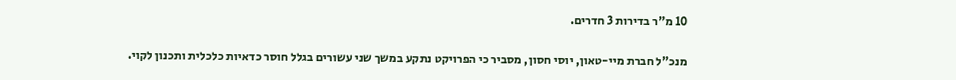10 מ"ר בדירות 3 חדרים.

מנכ"ל חברת מיי-טאון, יוסי חסון, מסביר כי הפרויקט נתקע במשך שני עשורים בגלל חוסר כדאיות כלכלית ותכנון לקוי.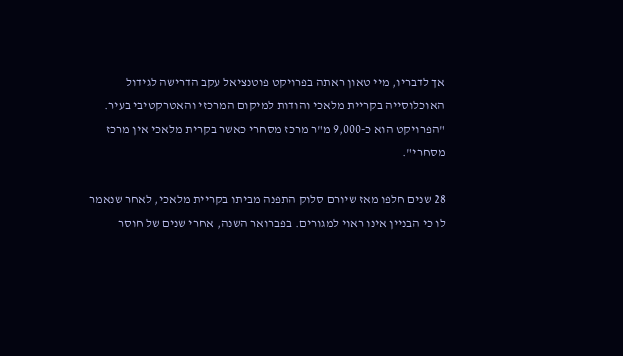אך לדבריו, מיי טאון ראתה בפרויקט פוטנציאל עקב הדרישה לגידול האוכלוסייה בקריית מלאכי והודות למיקום המרכזי והאטרקטיבי בעיר. "הפרויקט הוא כ-9,000 מ"ר מרכז מסחרי כאשר בקרית מלאכי אין מרכז מסחרי".

28 שנים חלפו מאז שיורם סלוק התפנה מביתו בקריית מלאכי, לאחר שנאמר לו כי הבניין אינו ראוי למגורים. בפברואר השנה, אחרי שנים של חוסר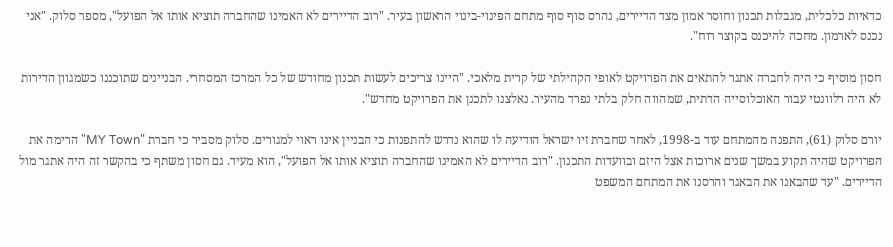כדאיות כלכלית, מגבלות תכנון וחוסר אמון מצד הדיירים, נהרס סוף סוף מתחם הפינוי-בינוי הראשון בעיר. "רוב הדיירים לא האמינו שהחברה תוציא אותו אל הפועל", מספר סלוק. "אני נכנס לארמון. מחכה להיכנס בקוצר רוח".

חסון מוסיף כי היה לחברה אתגר להתאים את הפרויקט לאופי הקהילתי של קרית מלאכי. "היינו צריכים לעשות תכנון מחודש של כל המרכז המסחרי. הבניינים שתוכננו כשמגוון הדירות לא היה רלוונטי עבור האוכלוסייה הדתית, שמהווה חלק בלתי נפרד מהעיר. נאלצנו לתכנן את הפרויקט מחדש".

יורם סלוק (61), התפנה מהמתחם עוד ב-1998, לאחר שחברת זיו ישראל הודיעה לו שהוא נדרש להתפנות כי הבניין אינו ראוי למגורים. סלוק מסביר כי חברת "MY Town" הרימה את הפרויקט שהיה תקוע במשך שנים ארוכות אצל היזם ובוועדות התכנון. "רוב הדיירים לא האמינו שהחברה תוציא אותו אל הפועל", הוא מעיד. גם חסון משתף כי בהקשר זה היה אתגר מול הדיירים. "עד שהבאנו את הבאגר והרסנו את המתחם המשפט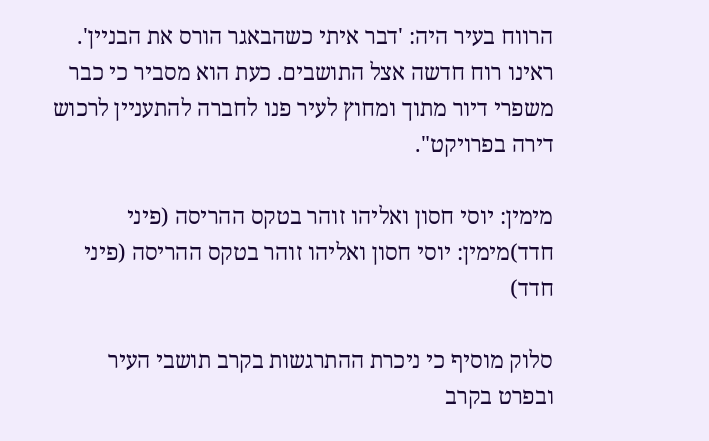הרווח בעיר היה: 'דבר איתי כשהבאגר הורס את הבניין'. ראינו רוח חדשה אצל התושבים. כעת הוא מסביר כי כבר משפרי דיור מתוך ומחוץ לעיר פנו לחברה להתעניין לרכוש דירה בפרויקט".

מימין: יוסי חסון ואליהו זוהר בטקס ההריסה (פיני חדד)מימין: יוסי חסון ואליהו זוהר בטקס ההריסה (פיני חדד)

סלוק מוסיף כי ניכרת ההתרגשות בקרב תושבי העיר ובפרט בקרב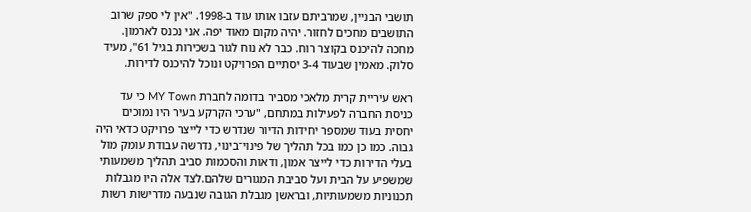תושבי הבניין, שמרביתם עזבו אותו עוד ב-1998. "אין לי ספק שרוב התושבים מחכים לחזור. יהיה מקום מאוד יפה. אני נכנס לארמון. מחכה להיכנס בקוצר רוח. כבר לא נוח לגור בשכירות בגיל 61", מעיד סלוק. מאמין שבעוד 3-4 יסתיים הפרויקט ונוכל להיכנס לדירות.

ראש עיריית קרית מלאכי מסביר בדומה לחברת MY Town כי עד כניסת החברה לפעילות במתחם, "ערכי הקרקע בעיר היו נמוכים יחסית בעוד שמספר יחידות הדיור שנדרש כדי לייצר פרויקט כדאי היה גבוה. כמו כן כמו בכל תהליך של פינוי־בינוי, נדרשה עבודת עומק מול בעלי הדירות כדי לייצר אמון, ודאות והסכמות סביב תהליך משמעותי שמשפיע על הבית ועל סביבת המגורים שלהם.לצד אלה היו מגבלות תכנוניות משמעותיות, ובראשן מגבלת הגובה שנבעה מדרישות רשות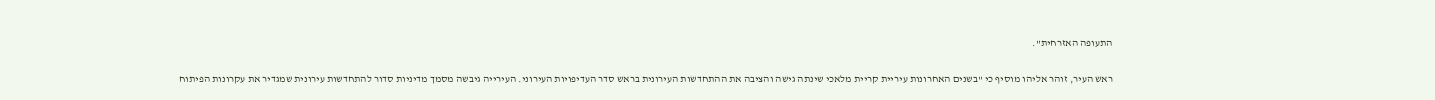התעופה האזרחית".

ראש העיר, זוהר אליהו מוסיף כי "בשנים האחרונות עיריית קריית מלאכי שינתה גישה והציבה את ההתחדשות העירונית בראש סדר העדיפויות העירוני. העירייה גיבשה מסמך מדיניות סדור להתחדשות עירונית שמגדיר את עקרונות הפיתוח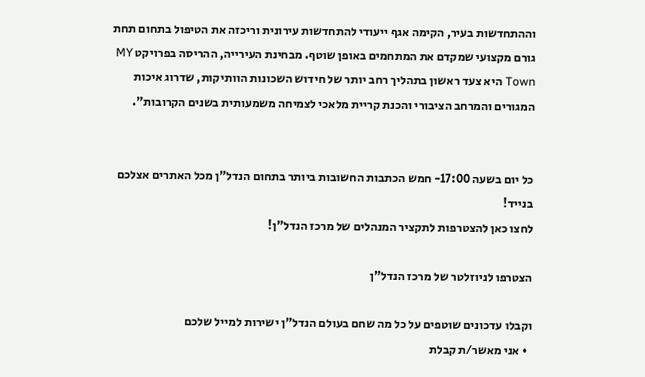וההתחדשות בעיר, הקימה אגף ייעודי להתחדשות עירונית וריכזה את הטיפול בתחום תחת גורם מקצועי שמקדם את המתחמים באופן שוטף. מבחינת העירייה, ההריסה בפרויקט MY Town היא צעד ראשון בתהליך רחב יותר של חידוש השכונות הוותיקות, שדרוג איכות המגורים והמרחב הציבורי והכנת קריית מלאכי לצמיחה משמעותית בשנים הקרובות".


כל יום בשעה 17:00- חמש הכתבות החשובות ביותר בתחום הנדל"ן מכל האתרים אצלכם בנייד!
לחצו כאן להצטרפות לתקציר המנהלים של מרכז הנדל"ן!

הצטרפו לניוזלטר של מרכז הנדל"ן

וקבלו עדכונים שוטפים על כל מה שחם בעולם הנדל"ן ישירות למייל שלכם
  • אני מאשר/ת קבלת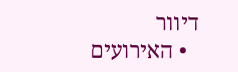דיוור
  • האירועים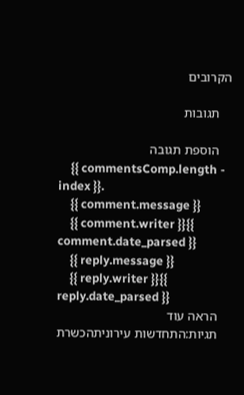הקרובים

    תגובות

    הוספת תגובה
    {{ commentsComp.length - index }}.
    {{ comment.message }}
    {{ comment.writer }}{{ comment.date_parsed }}
    {{ reply.message }}
    {{ reply.writer }}{{ reply.date_parsed }}
    הראה עוד
    תגיות:התחדשות עירוניתהכשרת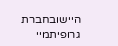היישובחברת גרופיתמיי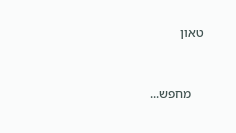טאון


    מחפש...